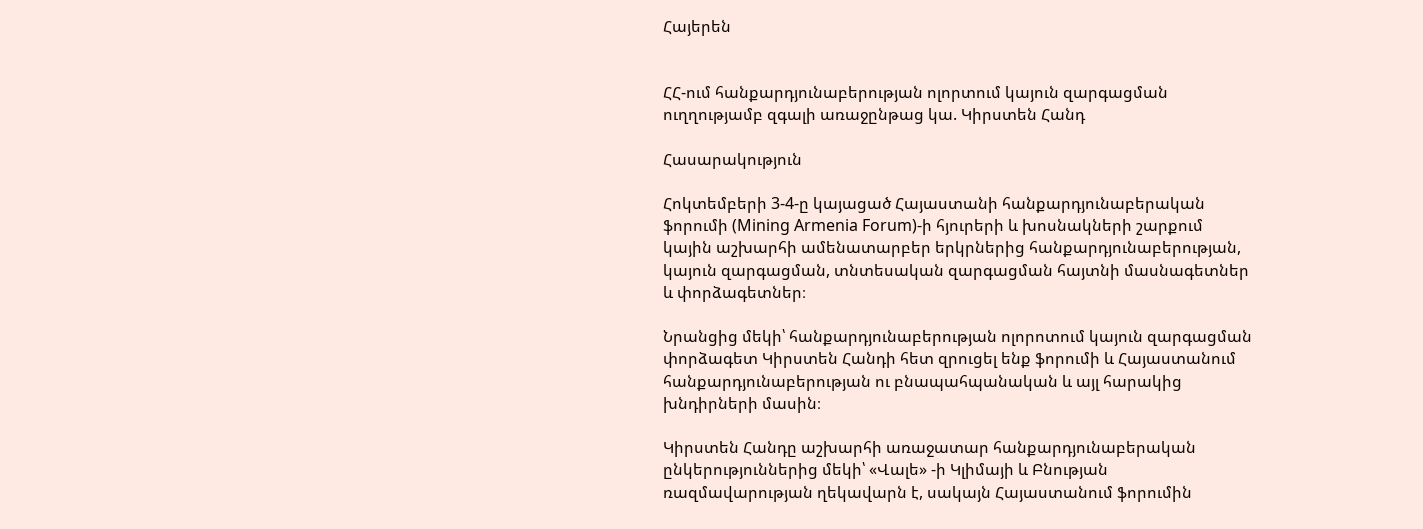Հայերեն


ՀՀ-ում հանքարդյունաբերության ոլորտում կայուն զարգացման ուղղությամբ զգալի առաջընթաց կա. Կիրստեն Հանդ

Հասարակություն

Հոկտեմբերի 3-4-ը կայացած Հայաստանի հանքարդյունաբերական ֆորումի (Mining Armenia Forum)-ի հյուրերի և խոսնակների շարքում կային աշխարհի ամենատարբեր երկրներից հանքարդյունաբերության, կայուն զարգացման, տնտեսական զարգացման հայտնի մասնագետներ և փորձագետներ։

Նրանցից մեկի՝ հանքարդյունաբերության ոլորոտում կայուն զարգացման փորձագետ Կիրստեն Հանդի հետ զրուցել ենք ֆորումի և Հայաստանում հանքարդյունաբերության ու բնապահպանական և այլ հարակից խնդիրների մասին։

Կիրստեն Հանդը աշխարհի առաջատար հանքարդյունաբերական ընկերություններից մեկի՝ «Վալե» -ի Կլիմայի և Բնության ռազմավարության ղեկավարն է, սակայն Հայաստանում ֆորումին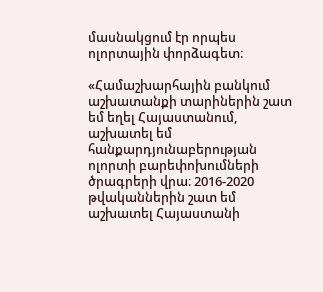մասնակցում էր որպես ոլորտային փորձագետ։

«Համաշխարհային բանկում աշխատանքի տարիներին շատ եմ եղել Հայաստանում, աշխատել եմ հանքարդյունաբերության ոլորտի բարեփոխումների ծրագրերի վրա։ 2016-2020 թվականներին շատ եմ աշխատել Հայաստանի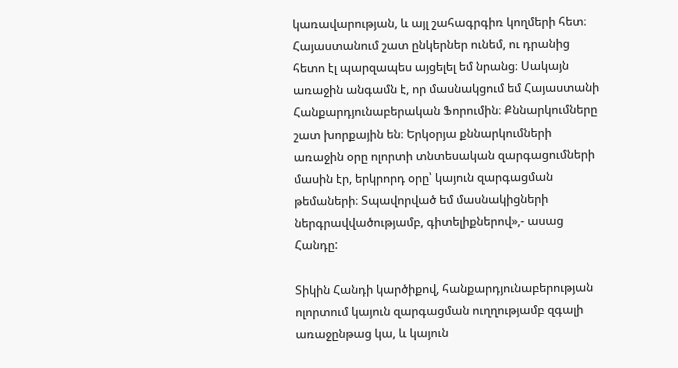կառավարության, և այլ շահագրգիռ կողմերի հետ։ Հայաստանում շատ ընկերներ ունեմ, ու դրանից հետո էլ պարզապես այցելել եմ նրանց։ Սակայն առաջին անգամն է, որ մասնակցում եմ Հայաստանի Հանքարդյունաբերական Ֆորումին։ Քննարկումները շատ խորքային են։ Երկօրյա քննարկումների առաջին օրը ոլորտի տնտեսական զարգացումների մասին էր, երկրորդ օրը՝ կայուն զարգացման թեմաների։ Տպավորված եմ մասնակիցների ներգրավվածությամբ, գիտելիքներով»,- ասաց Հանդը:

Տիկին Հանդի կարծիքով, հանքարդյունաբերության ոլորտում կայուն զարգացման ուղղությամբ զգալի առաջընթաց կա, և կայուն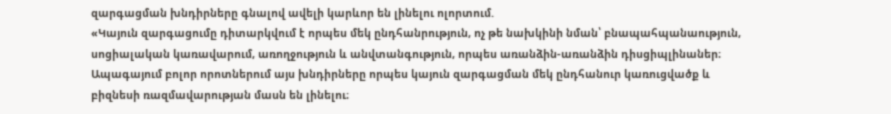զարգացման խնդիրները գնալով ավելի կարևոր են լինելու ոլորտում.
«Կայուն զարգացումը դիտարկվում է որպես մեկ ընդհանրություն, ոչ թե նախկինի նման՝ բնապահպանաություն, սոցիալական կառավարում, առողջություն և անվտանգություն, որպես առանձին-առանձին դիսցիպլինաներ։ Ապագայում բոլոր որոտներում այս խնդիրները որպես կայուն զարգացման մեկ ընդհանուր կառուցվածք և բիզնեսի ռազմավարության մասն են լինելու։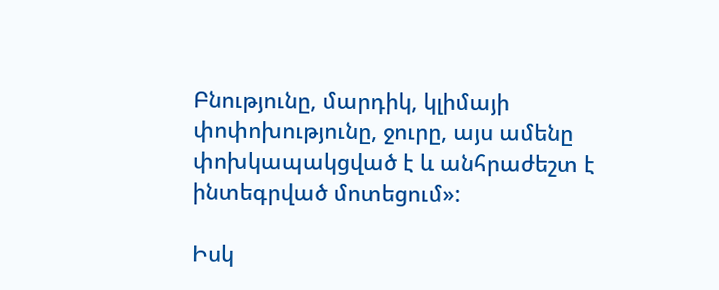Բնությունը, մարդիկ, կլիմայի փոփոխությունը, ջուրը, այս ամենը փոխկապակցված է և անհրաժեշտ է ինտեգրված մոտեցում»:

Իսկ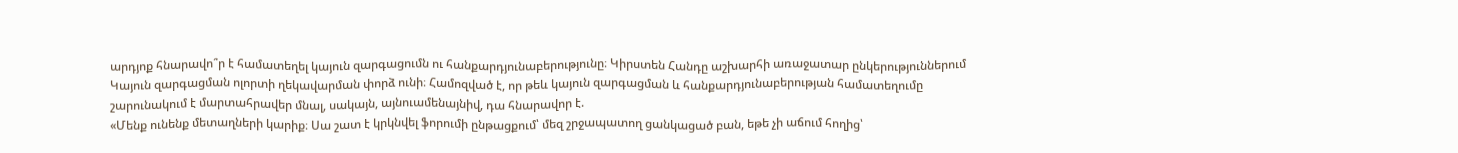արդյոք հնարավո՞ր է համատեղել կայուն զարգացումն ու հանքարդյունաբերությունը։ Կիրստեն Հանդը աշխարհի առաջատար ընկերություններում Կայուն զարգացման ոլորտի ղեկավարման փորձ ունի։ Համոզված է, որ թեև կայուն զարգացման և հանքարդյունաբերության համատեղումը շարունակում է մարտահրավեր մնալ, սակայն, այնուամենայնիվ, դա հնարավոր է.
«Մենք ունենք մետաղների կարիք։ Սա շատ է կրկնվել ֆորումի ընթացքում՝ մեզ շրջապատող ցանկացած բան, եթե չի աճում հողից՝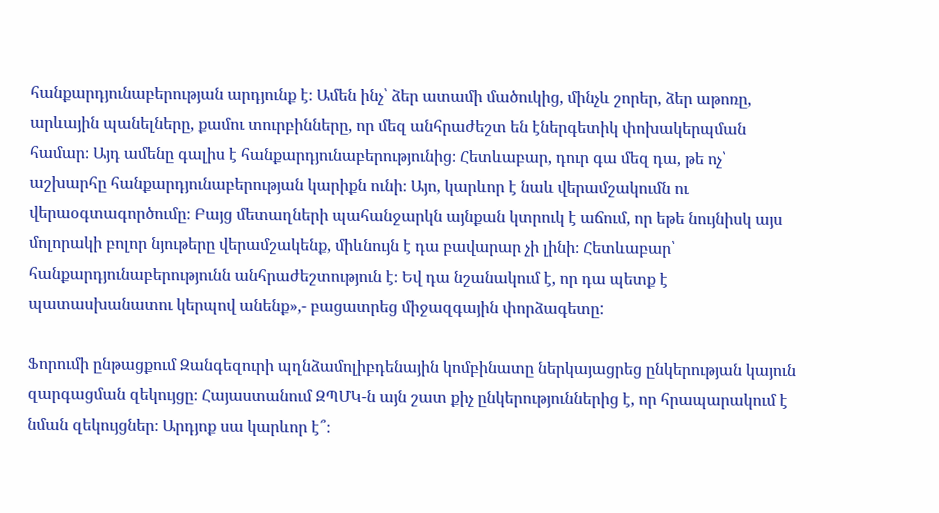հանքարդյունաբերության արդյունք է։ Ամեն ինչ՝ ձեր ատամի մածուկից, մինչև շորեր, ձեր աթոռը, արևային պանելները, քամու տուրբինները, որ մեզ անհրաժեշտ են էներգետիկ փոխակերպման համար։ Այդ ամենը գալիս է հանքարդյունաբերությունից։ Հետևաբար, դուր գա մեզ դա, թե ոչ՝ աշխարհը հանքարդյունաբերության կարիքն ունի։ Այո, կարևոր է նաև վերամշակումն ու վերաօգտագործումը։ Բայց մետաղների պահանջարկն այնքան կտրուկ է աճում, որ եթե նույնիսկ այս մոլորակի բոլոր նյութերը վերամշակենք, միևնույն է դա բավարար չի լինի։ Հետևաբար՝ հանքարդյունաբերությունն անհրաժեշտություն է։ Եվ դա նշանակում է, որ դա պետք է պատասխանատու կերպով անենք»,- բացատրեց միջազգային փորձագետը:

Ֆորումի ընթացքում Զանգեզուրի պղնձամոլիբդենային կոմբինատը ներկայացրեց ընկերության կայուն զարգացման զեկույցը։ Հայաստանում ԶՊՄԿ-ն այն շատ քիչ ընկերություններից է, որ հրապարակում է նման զեկույցներ։ Արդյոք սա կարևոր է՞։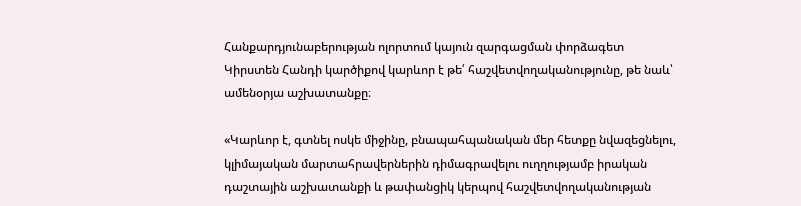Հանքարդյունաբերության ոլորտում կայուն զարգացման փորձագետ Կիրստեն Հանդի կարծիքով կարևոր է թե՛ հաշվետվողականությունը, թե նաև՝ ամենօրյա աշխատանքը։

«Կարևոր է, գտնել ոսկե միջինը, բնապահպանական մեր հետքը նվազեցնելու, կլիմայական մարտահրավերներին դիմագրավելու ուղղությամբ իրական դաշտային աշխատանքի և թափանցիկ կերպով հաշվետվողականության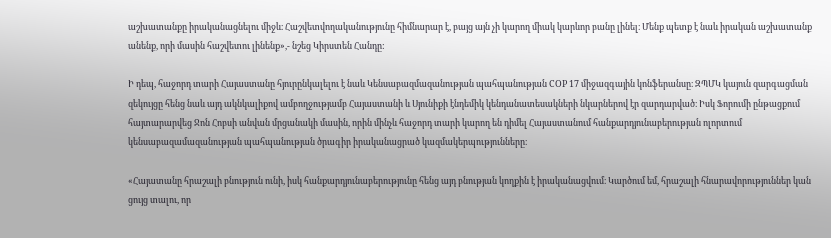աշխատանքը իրականացնելու միջև։ Հաշվետվողականությունը հիմնարար է, բայց այն չի կարող միակ կարևոր բանը լինել։ Մենք պետք է նաև իրական աշխատանք անենք, որի մասին հաշվետու լինենք»,- նշեց Կիրստեն Հանդը:

Ի դեպ, հաջորդ տարի Հայաստանը հյուրընկալելու է նաև Կենսաբազմազանության պահպանության COP 17 միջազգային կոնֆերանսը։ ԶՊՄԿ կայուն զարգացման զեկույցը հենց նաև այդ ակնկալիքով ամբողջությամբ Հայաստանի և Սյունիքի էնդեմիկ կենդանատեսակների նկարներով էր զարդարված։ Իսկ Ֆորումի ընթացքում հայտարարվեց Ջոն Հոբսի անվան մրցանակի մասին, որին մինչև հաջորդ տարի կարող են դիմել Հայաստանում հանքարդյունաբերության ոլորտում կենսաբազամազանության պահպանության ծրագիր իրականացրած կազմակերպությունները։

«Հայատանը հրաշալի բնություն ունի, իսկ հանքարդյունաբերությունը հենց այդ բնության կողքին է իրականացվում։ Կարծում եմ, հրաշալի հնարավորություններ կան ցույց տալու, որ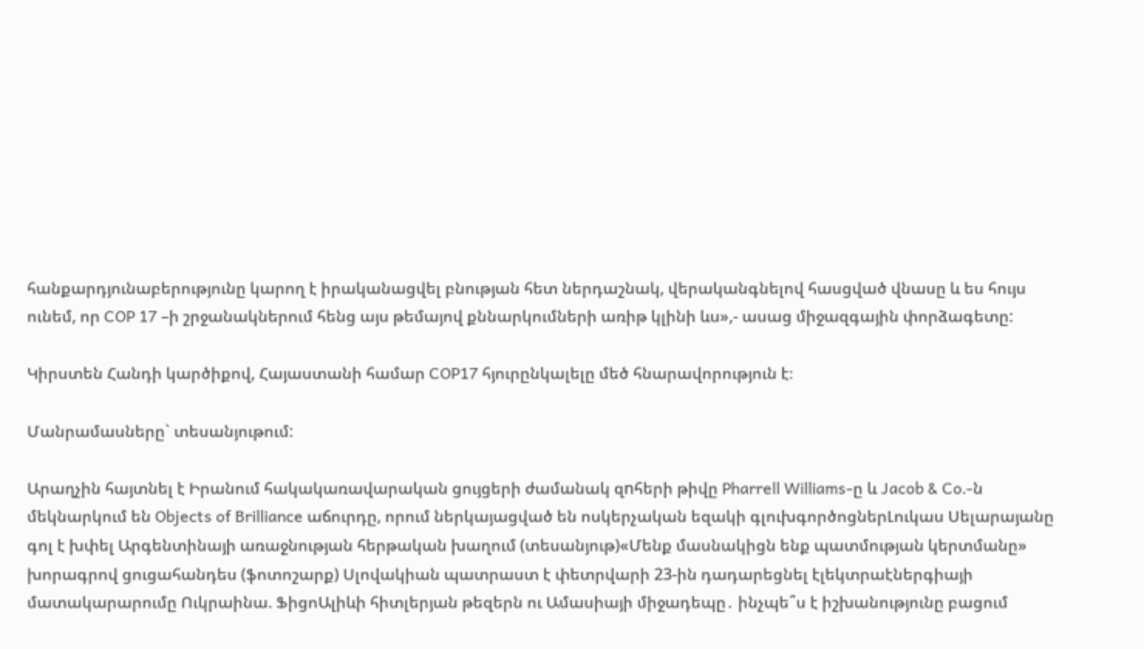հանքարդյունաբերությունը կարող է իրականացվել բնության հետ ներդաշնակ, վերականգնելով հասցված վնասը և ես հույս ունեմ, որ COP 17 –ի շրջանակներում հենց այս թեմայով քննարկումների առիթ կլինի ևս»,- ասաց միջազգային փորձագետը:

Կիրստեն Հանդի կարծիքով, Հայաստանի համար COP17 հյուրընկալելը մեծ հնարավորություն է։

Մանրամասները` տեսանյութում:

Արաղչին հայտնել է Իրանում հակակառավարական ցույցերի ժամանակ զnհերի թիվը Pharrell Williams-ը և Jacob & Co․-ն մեկնարկում են Objects of Brilliance աճուրդը, որում ներկայացված են ոսկերչական եզակի գլուխգործոցներԼուկաս Սելարայանը գոլ է խփել Արգենտինայի առաջնության հերթական խաղում (տեսանյութ)«Մենք մասնակիցն ենք պատմության կերտմանը» խորագրով ցուցահանդես (ֆոտոշարք) Սլովակիան պատրաստ է փետրվարի 23-ին դադարեցնել էլեկտրաէներգիայի մատակարարումը Ուկրաինա. ՖիցոԱլիևի հիտլերյան թեզերն ու Ամասիայի միջադեպը․ ինչպե՞ս է իշխանությունը բացում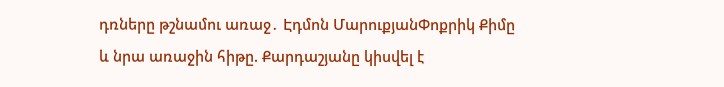դռները թշնամու առաջ․ Էդմոն ՄարուքյանՓոքրիկ Քիմը և նրա առաջին հիթը. Քարդաշյանը կիսվել է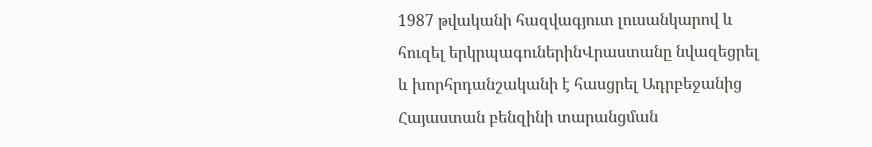1987 թվականի հազվագյուտ լուսանկարով և հուզել երկրպագուներինՎրաստանը նվազեցրել և խորհրդանշականի է հասցրել Ադրբեջանից Հայաստան բենզինի տարանցման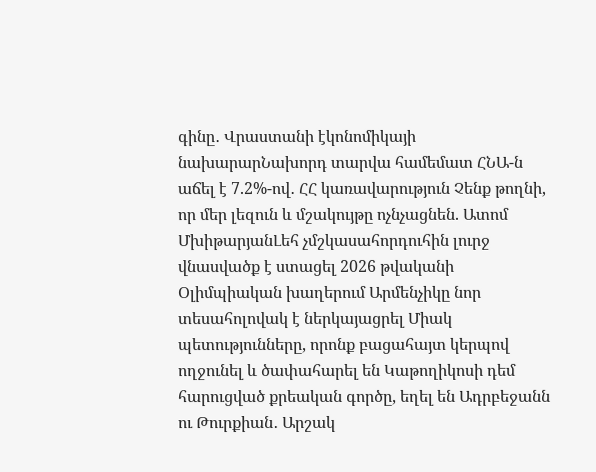գինը․ Վրաստանի էկոնոմիկայի նախարարՆախորդ տարվա համեմատ ՀՆԱ-ն աճել է 7.2%-ով․ ՀՀ կառավարություն Չենք թողնի, որ մեր լեզուն և մշակույթը ոչնչացնեն. Ատոմ ՄխիթարյանԼեհ չմշկասահորդուհին լուրջ վնասվածք է ստացել 2026 թվականի Օլիմպիական խաղերում Արմենչիկը նոր տեսահոլովակ է ներկայացրել Միակ պետությունները, որոնք բացահայտ կերպով ողջունել և ծափահարել են Կաթողիկոսի դեմ հարուցված քրեական գործը, եղել են Ադրբեջանն ու Թուրքիան․ Արշակ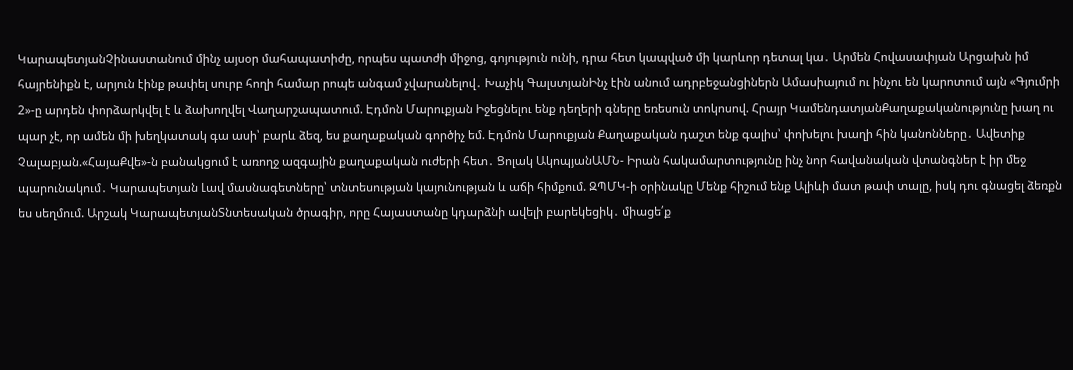ԿարապետյանՉինաստանում մինչ այսօր մահապատիժը, որպես պատժի միջոց, գոյություն ունի, դրա հետ կապված մի կարևոր դետալ կա․ Արմեն Հովասափյան Արցախն իմ հայրենիքն է, արյուն էինք թափել սուրբ հողի համար րոպե անգամ չվարանելով․ Խաչիկ ԳալստյանԻնչ էին անում ադրբեջանցիներն Ամասիայում ու ինչու են կարոտում այն «Գյումրի 2»-ը արդեն փորձարկվել է և ձախողվել Վաղարշապատում. Էդմոն Մարուքյան Իջեցնելու ենք դեղերի գները եռեսուն տոկոսով. Հրայր ԿամենդատյանՔաղաքականությունը խաղ ու պար չէ, որ ամեն մի խեղկատակ գա ասի՝ բարև ձեզ, ես քաղաքական գործիչ եմ. Էդմոն Մարուքյան Քաղաքական դաշտ ենք գալիս՝ փոխելու խաղի հին կանոնները․ Ավետիք Չալաբյան.«ՀայաՔվե»-ն բանակցում է առողջ ազգային քաղաքական ուժերի հետ․ Ցոլակ ԱկոպյանԱՄՆ- Իրան հակամարտությունը ինչ նոր հավանական վտանգներ է իր մեջ պարունակում․ Կարապետյան Լավ մասնագետները՝ տնտեսության կայունության և աճի հիմքում. ԶՊՄԿ-ի օրինակը Մենք հիշում ենք Ալիևի մատ թափ տալը, իսկ դու գնացել ձեռքն ես սեղմում. Արշակ ԿարապետյանՏնտեսական ծրագիր, որը Հայաստանը կդարձնի ավելի բարեկեցիկ․ միացե՛ք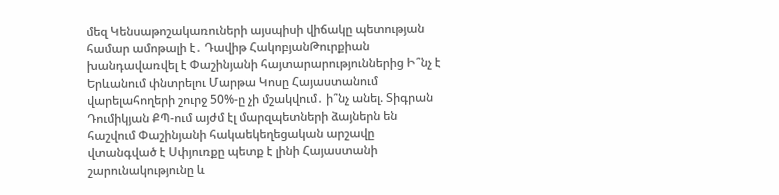մեզ Կենսաթոշակառուների այսպիսի վիճակը պետության համար ամոթալի է․ Դավիթ ՀակոբյանԹուրքիան խանդավառվել է Փաշինյանի հայտարարություններից Ի՞նչ է Երևանում փնտրելու Մարթա Կոսը Հայաստանում վարելահողերի շուրջ 50%-ը չի մշակվում․ ի՞նչ անել. Տիգրան Դումիկյան ՔՊ-ում այժմ էլ մարզպետների ձայներն են հաշվում Փաշինյանի հակաեկեղեցական արշավը վտանգված է Սփյուռքը պետք է լինի Հայաստանի շարունակությունը և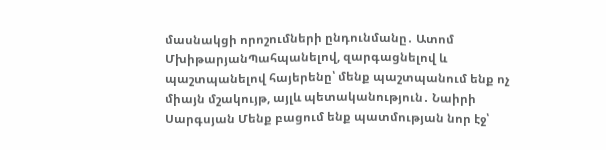մասնակցի որոշումների ընդունմանը․ Ատոմ ՄխիթարյանՊահպանելով, զարգացնելով և պաշտպանելով հայերենը՝ մենք պաշտպանում ենք ոչ միայն մշակույթ, այլև պետականություն․ Նաիրի Սարգսյան Մենք բացում ենք պատմության նոր էջ՝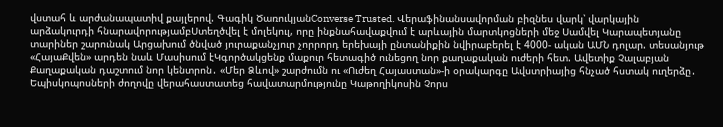վստահ և արժանապատիվ քայլերով. Գագիկ ԾառուկյանConverse Trusted. Վերաֆինանսավորման բիզնես վարկ՝ վարկային արձակուրդի հնարավորությամբՍտեղծվել է մոլեկուլ, որը ինքնահավաքվում է արևային մարտկոցների մեջ Սամվել Կարապետյանը տարիներ շարունակ Արցախում ծնված յուրաքանչյուր չորրորդ երեխայի ընտանիքին նվիրաբերել է 4000- ական ԱՄՆ դոլար. տեսանյութ «ՀայաՔվեն» արդեն նաև Մասիսում էԿգործակցենք մաքուր հետագիծ ունեցող նոր քաղաքական ուժերի հետ. Ավետիք Չալաբյան Քաղաքական դաշտում նոր կենտրոն․ «Մեր Ձևով» շարժումն ու «Ուժեղ Հայաստան»-ի օրակարգը Ավստրիայից հնչած հստակ ուղերձը․ Եպիսկոպոսների ժողովը վերահաստատեց հավատարմությունը Կաթողիկոսին Չորս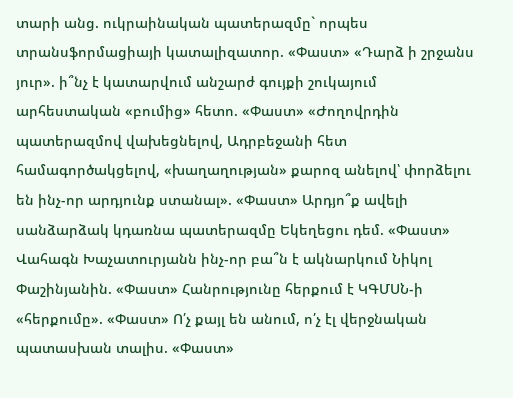տարի անց. ուկրաինական պատերազմը` որպես տրանսֆորմացիայի կատալիզատոր. «Փաստ» «Դարձ ի շրջանս յուր». ի՞նչ է կատարվում անշարժ գույքի շուկայում արհեստական «բումից» հետո. «Փաստ» «Ժողովրդին պատերազմով վախեցնելով, Ադրբեջանի հետ համագործակցելով, «խաղաղության» քարոզ անելով՝ փորձելու են ինչ-որ արդյունք ստանալ». «Փաստ» Արդյո՞ք ավելի սանձարձակ կդառնա պատերազմը Եկեղեցու դեմ. «Փաստ» Վահագն Խաչատուրյանն ինչ-որ բա՞ն է ակնարկում Նիկոլ Փաշինյանին. «Փաստ» Հանրությունը հերքում է ԿԳՄՍՆ-ի «հերքումը». «Փաստ» Ո՛չ քայլ են անում, ո՛չ էլ վերջնական պատասխան տալիս. «Փաստ»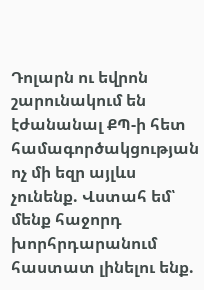Դոլարն ու եվրոն շարունակում են էժանանալ ՔՊ-ի հետ համագործակցության ոչ մի եզր այլևս չունենք. Վստահ եմ՝ մենք հաջորդ խորհրդարանում հաստատ լինելու ենք.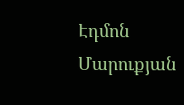Էդմոն Մարուքյան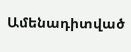Ամենադիտված